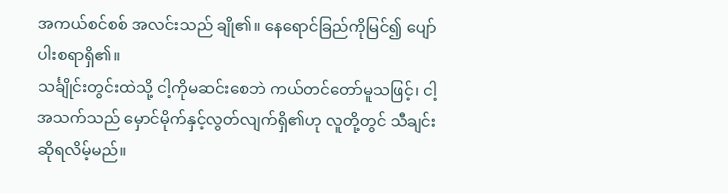အကယ်စင်စစ် အလင်းသည် ချို၏။ နေရောင်ခြည်ကိုမြင်၍ ပျော်ပါးစရာရှိ၏။
သင်္ချိုင်းတွင်းထဲသို့ ငါ့ကိုမဆင်းစေဘဲ ကယ်တင်တော်မူသဖြင့်၊ ငါ့အသက်သည် မှောင်မိုက်နှင့်လွတ်လျက်ရှိ၏ဟု လူတို့တွင် သီချင်းဆိုရလိမ့်မည်။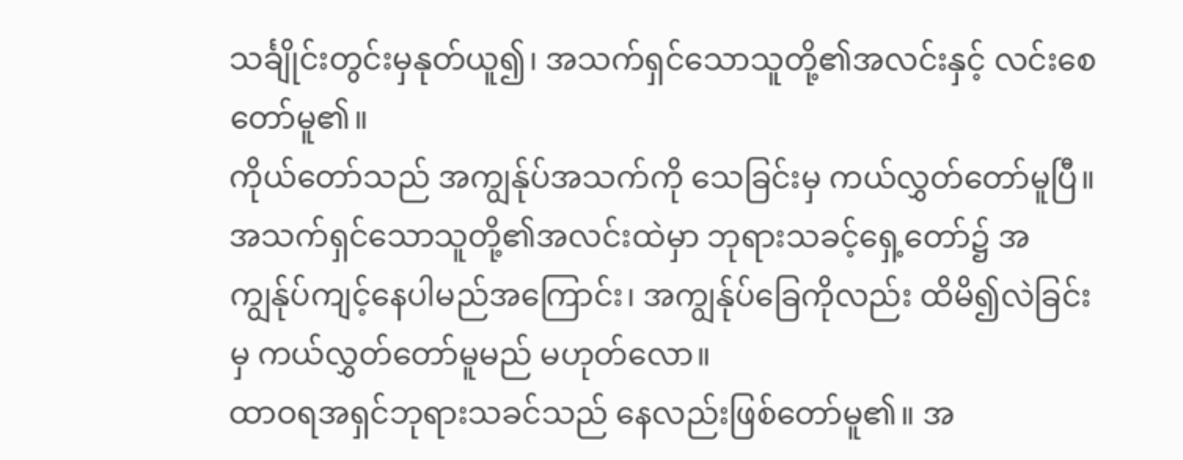သင်္ချိုင်းတွင်းမှနုတ်ယူ၍၊ အသက်ရှင်သောသူတို့၏အလင်းနှင့် လင်းစေတော်မူ၏။
ကိုယ်တော်သည် အကျွန်ုပ်အသက်ကို သေခြင်းမှ ကယ်လွှတ်တော်မူပြီ။ အသက်ရှင်သောသူတို့၏အလင်းထဲမှာ ဘုရားသခင့်ရှေ့တော်၌ အကျွန်ုပ်ကျင့်နေပါမည်အကြောင်း၊ အကျွန်ုပ်ခြေကိုလည်း ထိမိ၍လဲခြင်းမှ ကယ်လွှတ်တော်မူမည် မဟုတ်လော။
ထာဝရအရှင်ဘုရားသခင်သည် နေလည်းဖြစ်တော်မူ၏။ အ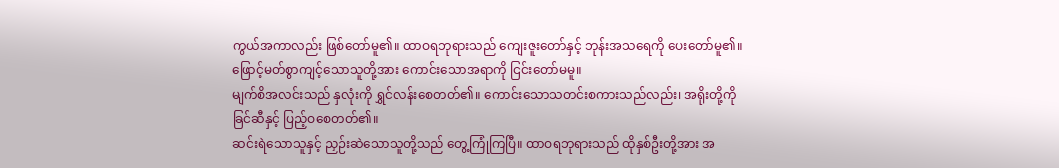ကွယ်အကာလည်း ဖြစ်တော်မူ၏။ ထာဝရဘုရားသည် ကျေးဇူးတော်နှင့် ဘုန်းအသရေကို ပေးတော်မူ၏။ ဖြောင့်မတ်စွာကျင့်သောသူတို့အား ကောင်းသောအရာကို ငြင်းတော်မမူ။
မျက်စိအလင်းသည် နှလုံးကို ရွှင်လန်းစေတတ်၏။ ကောင်းသောသတင်းစကားသည်လည်း၊ အရိုးတို့ကို ခြင်ဆီနှင့် ပြည့်ဝစေတတ်၏။
ဆင်းရဲသောသူနှင့် ညှဉ်းဆဲသောသူတို့သည် တွေ့ကြုံကြပြီ။ ထာဝရဘုရားသည် ထိုနှစ်ဦးတို့အား အ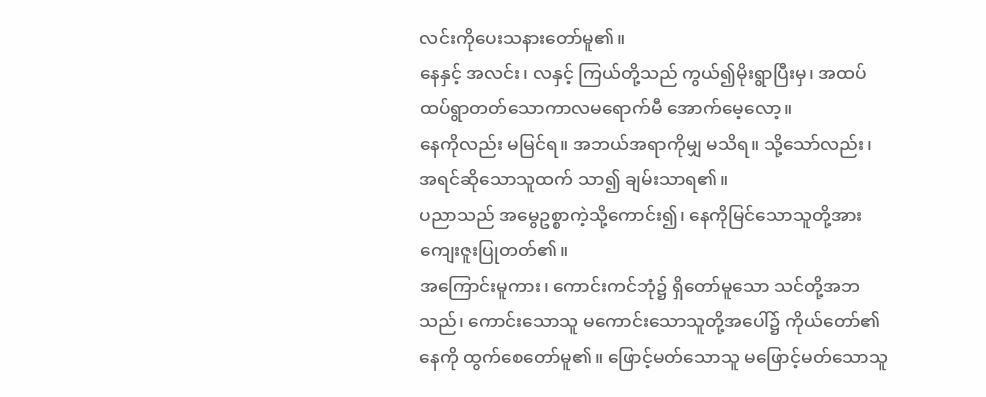လင်းကိုပေးသနားတော်မူ၏။
နေနှင့် အလင်း၊ လနှင့် ကြယ်တို့သည် ကွယ်၍မိုးရွာပြီးမှ၊ အထပ်ထပ်ရွာတတ်သောကာလမရောက်မီ အောက်မေ့လော့။
နေကိုလည်း မမြင်ရ။ အဘယ်အရာကိုမျှ မသိရ။ သို့သော်လည်း၊ အရင်ဆိုသောသူထက် သာ၍ ချမ်းသာရ၏။
ပညာသည် အမွေဥစ္စာကဲ့သို့ကောင်း၍၊ နေကိုမြင်သောသူတို့အား ကျေးဇူးပြုတတ်၏။
အကြောင်းမူကား၊ ကောင်းကင်ဘုံ၌ ရှိတော်မူသော သင်တို့အဘသည်၊ ကောင်းသောသူ မကောင်းသောသူတို့အပေါ်၌ ကိုယ်တော်၏နေကို ထွက်စေတော်မူ၏။ ဖြောင့်မတ်သောသူ မဖြောင့်မတ်သောသူ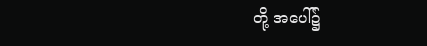တို့ အပေါ်၌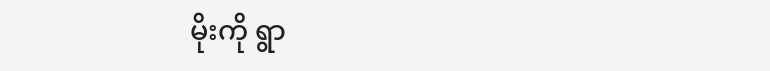မိုးကို ရွာ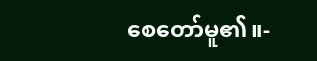စေတော်မူ၏။-